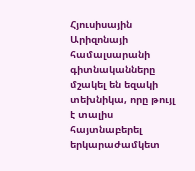Հյուսիսային Արիզոնայի համալսարանի գիտնականները մշակել են եզակի տեխնիկա, որը թույլ է տալիս հայտնաբերել երկարաժամկետ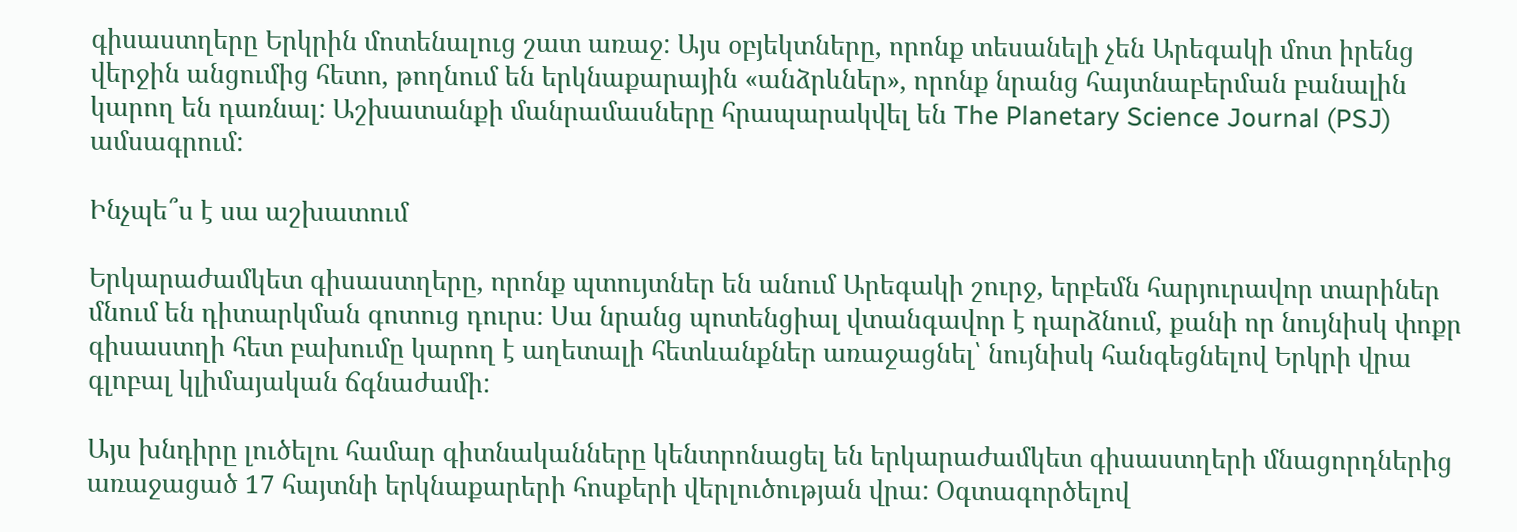գիսաստղերը Երկրին մոտենալուց շատ առաջ: Այս օբյեկտները, որոնք տեսանելի չեն Արեգակի մոտ իրենց վերջին անցումից հետո, թողնում են երկնաքարային «անձրևներ», որոնք նրանց հայտնաբերման բանալին կարող են դառնալ: Աշխատանքի մանրամասները հրապարակվել են The Planetary Science Journal (PSJ) ամսագրում:

Ինչպե՞ս է սա աշխատում

Երկարաժամկետ գիսաստղերը, որոնք պտույտներ են անում Արեգակի շուրջ, երբեմն հարյուրավոր տարիներ մնում են դիտարկման գոտուց դուրս։ Սա նրանց պոտենցիալ վտանգավոր է դարձնում, քանի որ նույնիսկ փոքր գիսաստղի հետ բախումը կարող է աղետալի հետևանքներ առաջացնել՝ նույնիսկ հանգեցնելով Երկրի վրա գլոբալ կլիմայական ճգնաժամի:

Այս խնդիրը լուծելու համար գիտնականները կենտրոնացել են երկարաժամկետ գիսաստղերի մնացորդներից առաջացած 17 հայտնի երկնաքարերի հոսքերի վերլուծության վրա: Օգտագործելով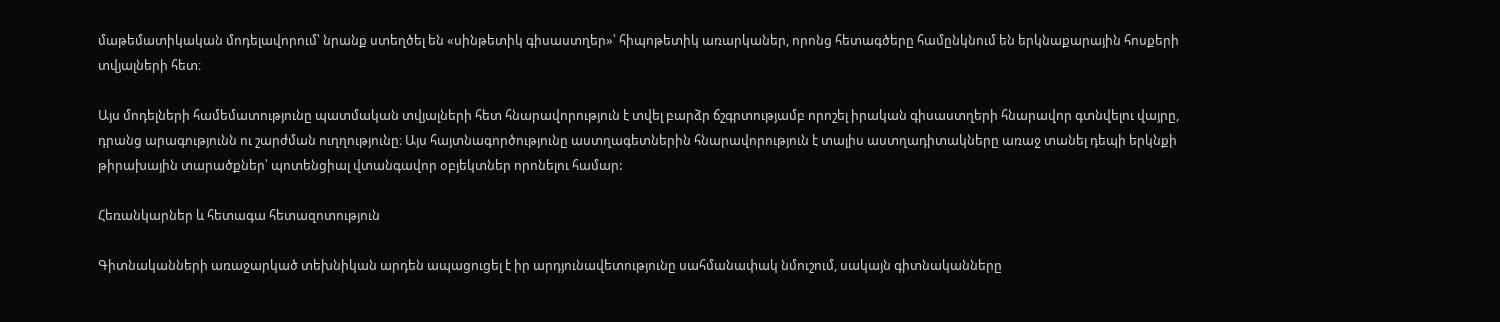մաթեմատիկական մոդելավորում՝ նրանք ստեղծել են «սինթետիկ գիսաստղեր»՝ հիպոթետիկ առարկաներ, որոնց հետագծերը համընկնում են երկնաքարային հոսքերի տվյալների հետ։

Այս մոդելների համեմատությունը պատմական տվյալների հետ հնարավորություն է տվել բարձր ճշգրտությամբ որոշել իրական գիսաստղերի հնարավոր գտնվելու վայրը, դրանց արագությունն ու շարժման ուղղությունը։ Այս հայտնագործությունը աստղագետներին հնարավորություն է տալիս աստղադիտակները առաջ տանել դեպի երկնքի թիրախային տարածքներ՝ պոտենցիալ վտանգավոր օբյեկտներ որոնելու համար:

Հեռանկարներ և հետագա հետազոտություն

Գիտնականների առաջարկած տեխնիկան արդեն ապացուցել է իր արդյունավետությունը սահմանափակ նմուշում, սակայն գիտնականները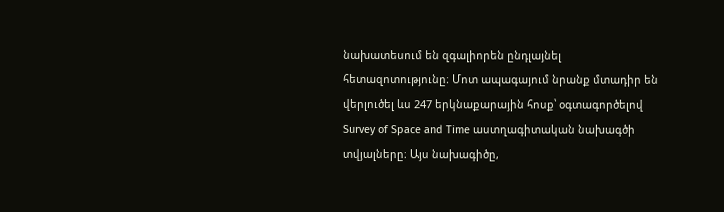նախատեսում են զգալիորեն ընդլայնել հետազոտությունը։ Մոտ ապագայում նրանք մտադիր են վերլուծել ևս 247 երկնաքարային հոսք՝ օգտագործելով Survey of Space and Time աստղագիտական նախագծի տվյալները։ Այս նախագիծը,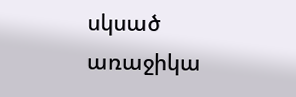սկսած առաջիկա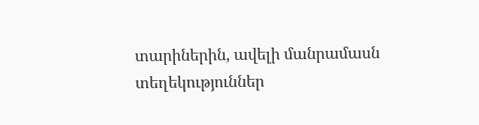տարիներին, ավելի մանրամասն տեղեկություններ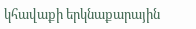կհավաքի երկնաքարային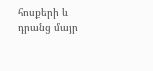հոսքերի և դրանց մայր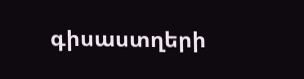գիսաստղերի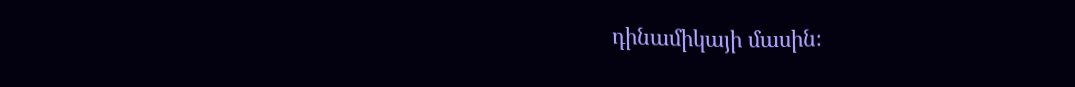դինամիկայի մասին։